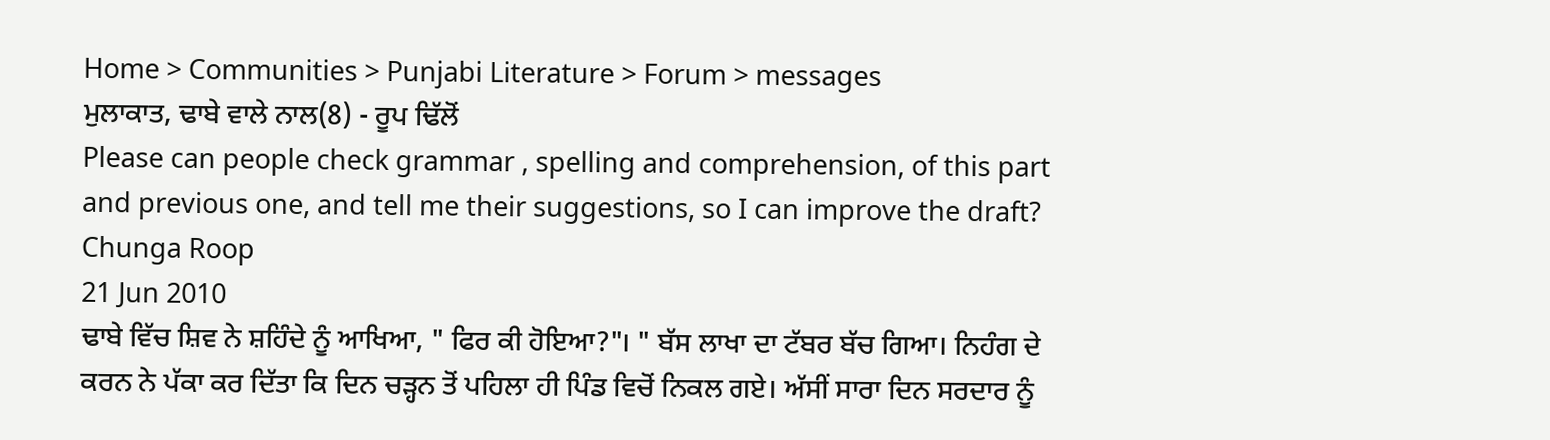Home > Communities > Punjabi Literature > Forum > messages
ਮੁਲਾਕਾਤ, ਢਾਬੇ ਵਾਲੇ ਨਾਲ(8) - ਰੂਪ ਢਿੱਲੋਂ
Please can people check grammar , spelling and comprehension, of this part and previous one, and tell me their suggestions, so I can improve the draft?
Chunga Roop
21 Jun 2010
ਢਾਬੇ ਵਿੱਚ ਸ਼ਿਵ ਨੇ ਸ਼ਹਿੰਦੇ ਨੂੰ ਆਖਿਆ, " ਫਿਰ ਕੀ ਹੋਇਆ?"। " ਬੱਸ ਲਾਖਾ ਦਾ ਟੱਬਰ ਬੱਚ ਗਿਆ। ਨਿਹੰਗ ਦੇ ਕਰਨ ਨੇ ਪੱਕਾ ਕਰ ਦਿੱਤਾ ਕਿ ਦਿਨ ਚੜ੍ਹਨ ਤੋਂ ਪਹਿਲਾ ਹੀ ਪਿੰਡ ਵਿਚੋਂ ਨਿਕਲ ਗਏ। ਅੱਸੀਂ ਸਾਰਾ ਦਿਨ ਸਰਦਾਰ ਨੂੰ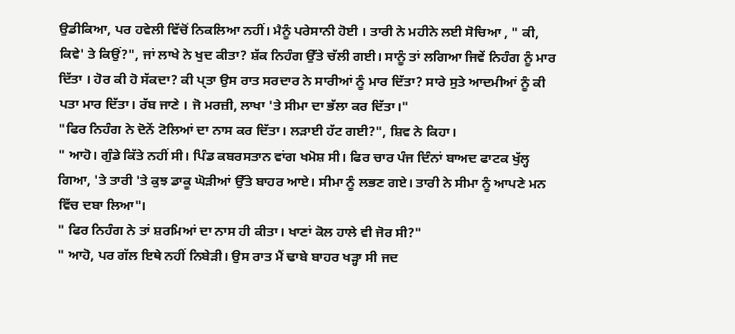ਉਡੀਕਿਆ, ਪਰ ਹਵੇਲੀ ਵਿੱਚੋਂ ਨਿਕਲਿਆ ਨਹੀਂ। ਮੈਨੂੰ ਪਰੇਸਾਨੀ ਹੋਈ । ਤਾਰੀ ਨੇ ਮਹੀਨੇ ਲਈ ਸੋਚਿਆ , " ਕੀ, ਕਿਵੇ' ਤੇ ਕਿਉਂ?", ਜਾਂ ਲਾਖੇ ਨੇ ਖੁਦ ਕੀਤਾ? ਸ਼ੱਕ ਨਿਹੰਗ ਉੱਤੇ ਚੱਲੀ ਗਈ। ਸਾਨੂੰ ਤਾਂ ਲਗਿਆ ਜਿਵੇਂ ਨਿਹੰਗ ਨੂੰ ਮਾਰ ਦਿੱਤਾ । ਹੋਰ ਕੀ ਹੋ ਸੱਕਦਾ? ਕੀ ਪ੍ਤਾ ਉਸ ਰਾਤ ਸਰਦਾਰ ਨੇ ਸਾਰੀਆਂ ਨੂੰ ਮਾਰ ਦਿੱਤਾ? ਸਾਰੇ ਸੁਤੇ ਆਦਮੀਆਂ ਨੂੰ ਕੀ ਪਤਾ ਮਾਰ ਦਿੱਤਾ। ਰੱਬ ਜਾਣੇ । ਜੋ ਮਰਜ਼ੀ, ਲਾਖਾ 'ਤੇ ਸੀਮਾ ਦਾ ਭੱਲਾ ਕਰ ਦਿੱਤਾ।"
"ਫਿਰ ਨਿਹੰਗ ਨੇ ਦੋਨੇਂ ਟੋਲਿਆਂ ਦਾ ਨਾਸ ਕਰ ਦਿੱਤਾ। ਲੜਾਈ ਹੱਟ ਗਈ?", ਸ਼ਿਵ ਨੇ ਕਿਹਾ।
" ਆਹੋ। ਗੁੰਡੇ ਕਿੱਤੇ ਨਹੀਂ ਸੀ। ਪਿੰਡ ਕਬਰਸਤਾਨ ਵਾਂਗ ਖਮੋਸ਼ ਸੀ। ਫਿਰ ਚਾਰ ਪੰਜ ਦਿੰਨਾਂ ਬਾਅਦ ਫਾਟਕ ਖੁੱਲ੍ਹ ਗਿਆ, 'ਤੇ ਤਾਰੀ 'ਤੇ ਕੁਝ ਡਾਕੂ ਘੋੜੀਆਂ ਉੱਤੇ ਬਾਹਰ ਆਏ। ਸੀਮਾ ਨੂੰ ਲਭਣ ਗਏ। ਤਾਰੀ ਨੇ ਸੀਮਾ ਨੂੰ ਆਪਣੇ ਮਨ ਵਿੱਚ ਦਬਾ ਲਿਆ"।
" ਫਿਰ ਨਿਹੰਗ ਨੇ ਤਾਂ ਸ਼ਰਮਿਆਂ ਦਾ ਨਾਸ ਹੀ ਕੀਤਾ। ਖਾਣਾਂ ਕੋਲ ਹਾਲੇ ਵੀ ਜੋਰ ਸੀ?"
" ਆਹੋ, ਪਰ ਗੱਲ ਇਥੇ ਨਹੀਂ ਨਿਬੇੜੀ। ਉਸ ਰਾਤ ਮੈਂ ਢਾਬੇ ਬਾਹਰ ਖੜ੍ਹਾ ਸੀ ਜਦ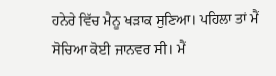ਹਨੇਰੇ ਵਿੱਚ ਮੈਨੂ ਖੜਾਕ ਸੁਣਿਆ। ਪਹਿਲਾ ਤਾਂ ਮੈਂ ਸੋਚਿਆ ਕੋਈ ਜਾਨਵਰ ਸੀ। ਮੈਂ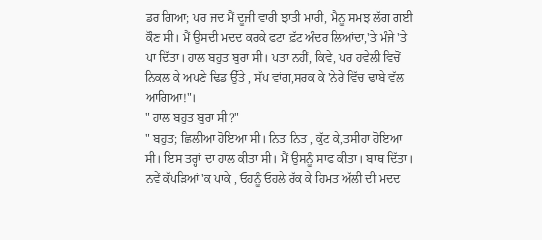ਡਰ ਗਿਆ; ਪਰ ਜਦ ਮੈਂ ਦੂਜੀ ਵਾਰੀ ਝਾਤੀ ਮਾਰੀ, ਮੈਨੂ ਸਮਝ ਲੱਗ ਗਈ ਕੌਣ ਸੀ। ਮੈਂ ਉਸਦੀ ਮਦਦ ਕਰਕੇ ਫਟਾ ਫ਼ੱਟ ਅੰਦਰ ਲਿਆਂਦਾ,'ਤੇ ਮੰਜੇ 'ਤੇ ਪਾ ਦਿੱਤਾ। ਹਾਲ ਬਹੁਤ ਬੁਰਾ ਸੀ। ਪਤਾ ਨਹੀਂ, ਕਿਵੇ, ਪਰ ਹਵੇਲੀ ਵਿਚੋਂ ਨਿਕਲ ਕੇ ਅਪਣੇ ਢਿਡ ਉੱਤੇ , ਸੱਪ ਵਾਂਗ,ਸਰਕ ਕੇ 'ਨੇਰੇ ਵਿੱਚ ਢਾਬੇ ਵੱਲ ਆਗਿਆ!"।
" ਹਾਲ ਬਹੁਤ ਬੁਰਾ ਸੀ?"
" ਬਹੁਤ; ਛਿਲੀਆ ਹੋਇਆ ਸੀ। ਨਿਤ ਨਿਤ , ਕੁੱਟ ਕੇ,ਤਸੀਹਾ ਹੋਇਆ ਸੀ। ਇਸ ਤਰ੍ਹਾਂ ਦਾ ਹਾਲ ਕੀਤਾ ਸੀ। ਮੈਂ ਉਸਨੂੰ ਸਾਫ ਕੀਤਾ। ਬਾਥ ਦਿੱਤਾ। ਨਵੇਂ ਕੱਪੜਿਆਂ'ਕ ਪਾਕੇ , ਓਹਨੂੰ ਓਹਲੇ ਰੱਕ ਕੇ ਹਿਮਤ ਅੱਲੀ ਦੀ ਮਦਦ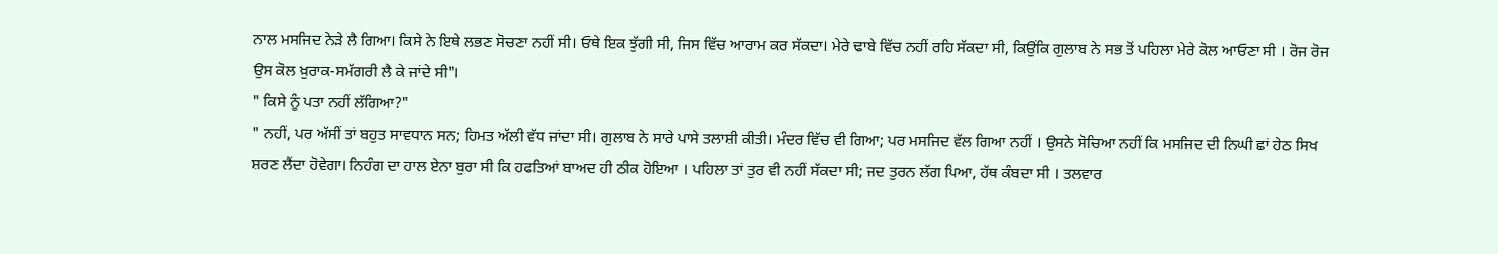ਨਾਲ ਮਸਜਿਦ ਨੇੜੇ ਲੈ ਗਿਆ। ਕਿਸੇ ਨੇ ਇਥੇ ਲਭਣ ਸੋਚਣਾ ਨਹੀਂ ਸੀ। ਓਥੇ ਇਕ ਝੁੱਗੀ ਸੀ, ਜਿਸ ਵਿੱਚ ਆਰਾਮ ਕਰ ਸੱਕਦਾ। ਮੇਰੇ ਢਾਬੇ ਵਿੱਚ ਨਹੀਂ ਰਹਿ ਸੱਕਦਾ ਸੀ, ਕਿਉਂਕਿ ਗੁਲਾਬ ਨੇ ਸਭ ਤੋਂ ਪਹਿਲਾ ਮੇਰੇ ਕੋਲ ਆਓਣਾ ਸੀ । ਰੋਜ ਰੋਜ ਉਸ ਕੋਲ ਖ਼ੁਰਾਕ-ਸਮੱਗਰੀ ਲੈ ਕੇ ਜਾਂਦੇ ਸੀ"।
" ਕਿਸੇ ਨੂੰ ਪਤਾ ਨਹੀਂ ਲੱਗਿਆ?"
" ਨਹੀਂ, ਪਰ ਅੱਸੀਂ ਤਾਂ ਬਹੁਤ ਸਾਵਧਾਨ ਸਨ; ਹਿਮਤ ਅੱਲੀ ਵੱਧ ਜਾਂਦਾ ਸੀ। ਗੁਲਾਬ ਨੇ ਸਾਰੇ ਪਾਸੇ ਤਲਾਸ਼ੀ ਕੀਤੀ। ਮੰਦਰ ਵਿੱਚ ਵੀ ਗਿਆ; ਪਰ ਮਸਜਿਦ ਵੱਲ ਗਿਆ ਨਹੀਂ । ਉਸਨੇ ਸੋਚਿਆ ਨਹੀਂ ਕਿ ਮਸਜਿਦ ਦੀ ਨਿਘੀ ਛਾਂ ਹੇਠ ਸਿਖ ਸ਼ਰਣ ਲੈਂਦਾ ਹੋਵੇਗਾ। ਨਿਹੰਗ ਦਾ ਹਾਲ ਏਨਾ ਬੁਰਾ ਸੀ ਕਿ ਹਫਤਿਆਂ ਬਾਅਦ ਹੀ ਠੀਕ ਹੋਇਆ । ਪਹਿਲਾ ਤਾਂ ਤੁਰ ਵੀ ਨਹੀਂ ਸੱਕਦਾ ਸੀ; ਜਦ ਤੁਰਨ ਲੱਗ ਪਿਆ, ਹੱਥ ਕੰਬਦਾ ਸੀ । ਤਲਵਾਰ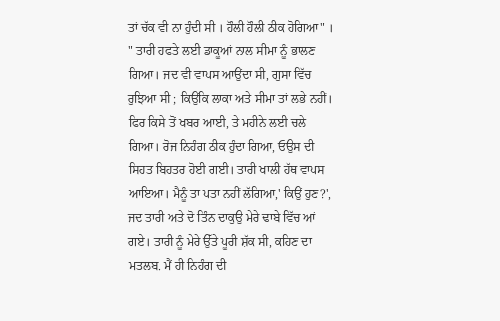ਤਾਂ ਚੱਕ ਵੀ ਨਾ ਹੁੰਦੀ ਸੀ । ਹੌਲੀ ਹੌਲੀ ਠੀਕ ਹੋਗਿਆ" ।
" ਤਾਰੀ ਹਫਤੇ ਲਈ ਡਾਕੂਆਂ ਨਾਲ ਸੀਮਾ ਨੂੰ ਭਾਲਣ ਗਿਆ। ਜਦ ਵੀ ਵਾਪਸ ਆਉਂਦਾ ਸੀ, ਗੁਸਾ ਵਿੱਚ ਰੁਝਿਆ ਸੀ ; ਕਿਉਂਕਿ ਲਾਕਾ ਅਤੇ ਸੀਮਾ ਤਾਂ ਲਭੇ ਨਹੀਂ। ਫਿਰ ਕਿਸੇ ਤੋਂ ਖਬਰ ਆਈ, ਤੇ ਮਹੀਨੇ ਲਈ ਚਲੇ ਗਿਆ। ਰੋਜ ਨਿਹੰਗ ਠੀਕ ਹੁੰਦਾ ਗਿਆ, ਓਉਸ ਦੀ ਸਿਹਤ ਬਿਹਤਰ ਹੋਈ ਗਈ। ਤਾਰੀ ਖਾਲੀ ਹੱਥ ਵਾਪਸ ਆਇਆ। ਮੈਨੂੰ ਤਾ ਪਤਾ ਨਹੀਂ ਲੱਗਿਆ,' ਕਿਉਂ ਹੁਣ?', ਜਦ ਤਾਰੀ ਅਤੇ ਦੋ ਤਿੰਨ ਦਾਕੁਉ ਮੇਰੇ ਢਾਬੇ ਵਿੱਚ ਆਂ ਗਏ। ਤਾਰੀ ਨੂੰ ਮੇਰੇ ਉੱਤੇ ਪੂਰੀ ਸ਼ੱਕ ਸੀ, ਕਹਿਣ ਦਾ ਮਤਲਬ. ਮੈਂ ਹੀ ਨਿਹੰਗ ਦੀ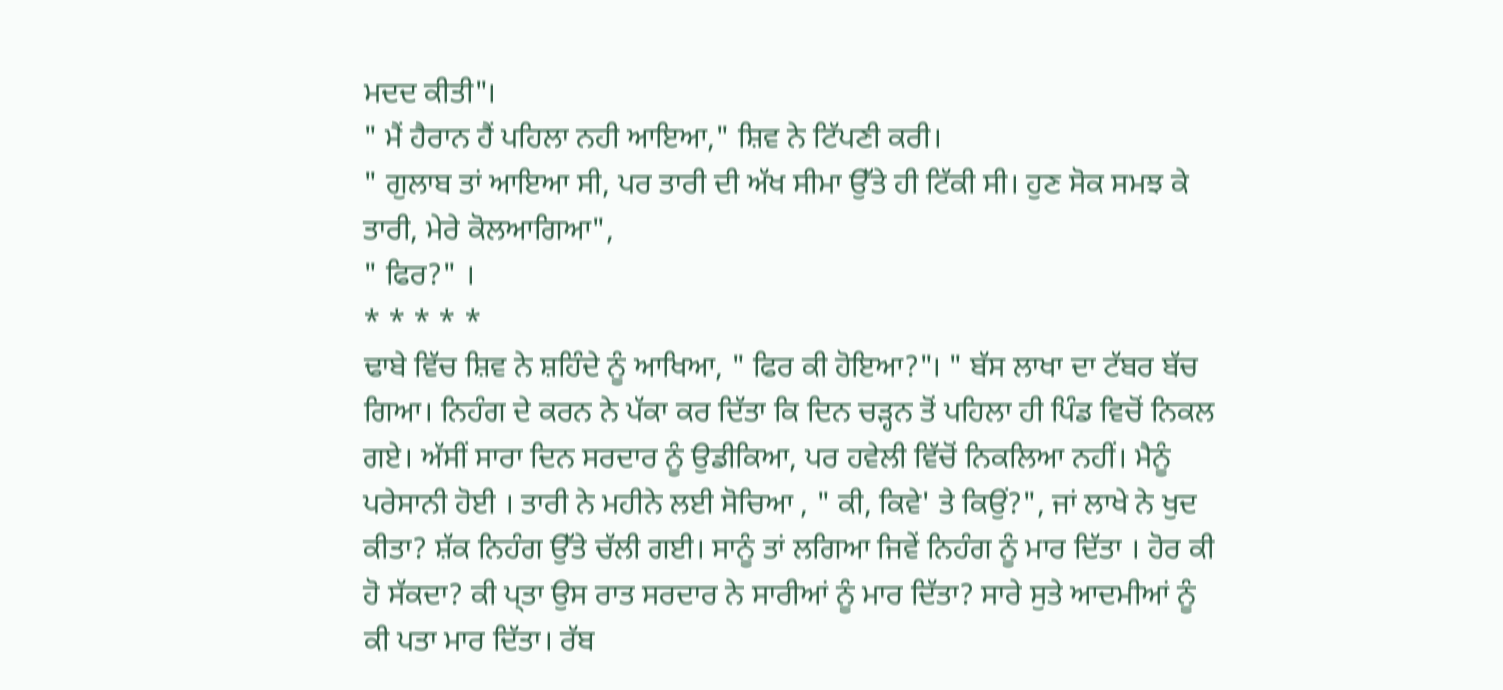ਮਦਦ ਕੀਤੀ"।
" ਮੈਂ ਹੈਰਾਨ ਹੈਂ ਪਹਿਲਾ ਨਹੀ ਆਇਆ," ਸ਼ਿਵ ਨੇ ਟਿੱਪਣੀ ਕਰੀ।
" ਗੁਲਾਬ ਤਾਂ ਆਇਆ ਸੀ, ਪਰ ਤਾਰੀ ਦੀ ਅੱਖ ਸੀਮਾ ਉੱਤੇ ਹੀ ਟਿੱਕੀ ਸੀ। ਹੁਣ ਸੋਕ ਸਮਝ ਕੇ ਤਾਰੀ, ਮੇਰੇ ਕੋਲਆਗਿਆ",
" ਫਿਰ?" ।
* * * * *
ਢਾਬੇ ਵਿੱਚ ਸ਼ਿਵ ਨੇ ਸ਼ਹਿੰਦੇ ਨੂੰ ਆਖਿਆ, " ਫਿਰ ਕੀ ਹੋਇਆ?"। " ਬੱਸ ਲਾਖਾ ਦਾ ਟੱਬਰ ਬੱਚ ਗਿਆ। ਨਿਹੰਗ ਦੇ ਕਰਨ ਨੇ ਪੱਕਾ ਕਰ ਦਿੱਤਾ ਕਿ ਦਿਨ ਚੜ੍ਹਨ ਤੋਂ ਪਹਿਲਾ ਹੀ ਪਿੰਡ ਵਿਚੋਂ ਨਿਕਲ ਗਏ। ਅੱਸੀਂ ਸਾਰਾ ਦਿਨ ਸਰਦਾਰ ਨੂੰ ਉਡੀਕਿਆ, ਪਰ ਹਵੇਲੀ ਵਿੱਚੋਂ ਨਿਕਲਿਆ ਨਹੀਂ। ਮੈਨੂੰ ਪਰੇਸਾਨੀ ਹੋਈ । ਤਾਰੀ ਨੇ ਮਹੀਨੇ ਲਈ ਸੋਚਿਆ , " ਕੀ, ਕਿਵੇ' ਤੇ ਕਿਉਂ?", ਜਾਂ ਲਾਖੇ ਨੇ ਖੁਦ ਕੀਤਾ? ਸ਼ੱਕ ਨਿਹੰਗ ਉੱਤੇ ਚੱਲੀ ਗਈ। ਸਾਨੂੰ ਤਾਂ ਲਗਿਆ ਜਿਵੇਂ ਨਿਹੰਗ ਨੂੰ ਮਾਰ ਦਿੱਤਾ । ਹੋਰ ਕੀ ਹੋ ਸੱਕਦਾ? ਕੀ ਪ੍ਤਾ ਉਸ ਰਾਤ ਸਰਦਾਰ ਨੇ ਸਾਰੀਆਂ ਨੂੰ ਮਾਰ ਦਿੱਤਾ? ਸਾਰੇ ਸੁਤੇ ਆਦਮੀਆਂ ਨੂੰ ਕੀ ਪਤਾ ਮਾਰ ਦਿੱਤਾ। ਰੱਬ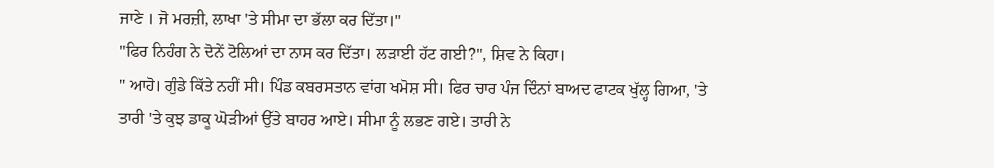ਜਾਣੇ । ਜੋ ਮਰਜ਼ੀ, ਲਾਖਾ 'ਤੇ ਸੀਮਾ ਦਾ ਭੱਲਾ ਕਰ ਦਿੱਤਾ।"
"ਫਿਰ ਨਿਹੰਗ ਨੇ ਦੋਨੇਂ ਟੋਲਿਆਂ ਦਾ ਨਾਸ ਕਰ ਦਿੱਤਾ। ਲੜਾਈ ਹੱਟ ਗਈ?", ਸ਼ਿਵ ਨੇ ਕਿਹਾ।
" ਆਹੋ। ਗੁੰਡੇ ਕਿੱਤੇ ਨਹੀਂ ਸੀ। ਪਿੰਡ ਕਬਰਸਤਾਨ ਵਾਂਗ ਖਮੋਸ਼ ਸੀ। ਫਿਰ ਚਾਰ ਪੰਜ ਦਿੰਨਾਂ ਬਾਅਦ ਫਾਟਕ ਖੁੱਲ੍ਹ ਗਿਆ, 'ਤੇ ਤਾਰੀ 'ਤੇ ਕੁਝ ਡਾਕੂ ਘੋੜੀਆਂ ਉੱਤੇ ਬਾਹਰ ਆਏ। ਸੀਮਾ ਨੂੰ ਲਭਣ ਗਏ। ਤਾਰੀ ਨੇ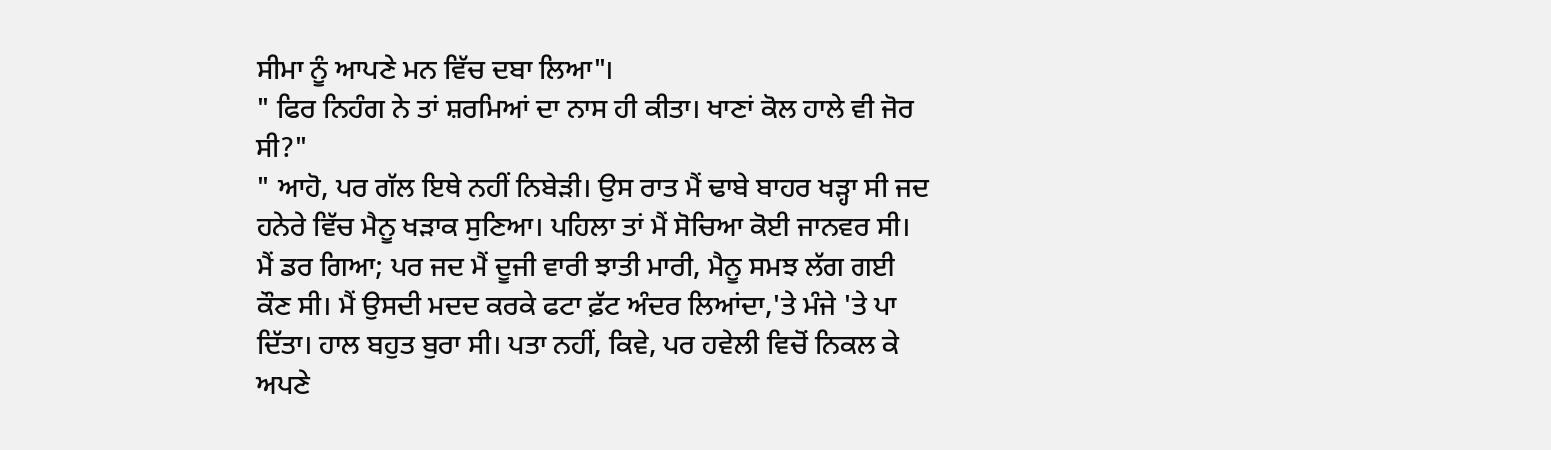ਸੀਮਾ ਨੂੰ ਆਪਣੇ ਮਨ ਵਿੱਚ ਦਬਾ ਲਿਆ"।
" ਫਿਰ ਨਿਹੰਗ ਨੇ ਤਾਂ ਸ਼ਰਮਿਆਂ ਦਾ ਨਾਸ ਹੀ ਕੀਤਾ। ਖਾਣਾਂ ਕੋਲ ਹਾਲੇ ਵੀ ਜੋਰ ਸੀ?"
" ਆਹੋ, ਪਰ ਗੱਲ ਇਥੇ ਨਹੀਂ ਨਿਬੇੜੀ। ਉਸ ਰਾਤ ਮੈਂ ਢਾਬੇ ਬਾਹਰ ਖੜ੍ਹਾ ਸੀ ਜਦ ਹਨੇਰੇ ਵਿੱਚ ਮੈਨੂ ਖੜਾਕ ਸੁਣਿਆ। ਪਹਿਲਾ ਤਾਂ ਮੈਂ ਸੋਚਿਆ ਕੋਈ ਜਾਨਵਰ ਸੀ। ਮੈਂ ਡਰ ਗਿਆ; ਪਰ ਜਦ ਮੈਂ ਦੂਜੀ ਵਾਰੀ ਝਾਤੀ ਮਾਰੀ, ਮੈਨੂ ਸਮਝ ਲੱਗ ਗਈ ਕੌਣ ਸੀ। ਮੈਂ ਉਸਦੀ ਮਦਦ ਕਰਕੇ ਫਟਾ ਫ਼ੱਟ ਅੰਦਰ ਲਿਆਂਦਾ,'ਤੇ ਮੰਜੇ 'ਤੇ ਪਾ ਦਿੱਤਾ। ਹਾਲ ਬਹੁਤ ਬੁਰਾ ਸੀ। ਪਤਾ ਨਹੀਂ, ਕਿਵੇ, ਪਰ ਹਵੇਲੀ ਵਿਚੋਂ ਨਿਕਲ ਕੇ ਅਪਣੇ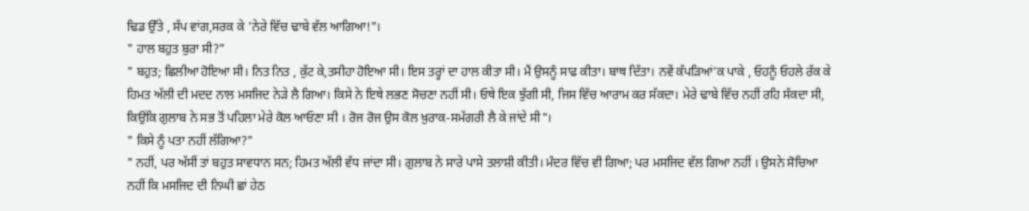ਢਿਡ ਉੱਤੇ , ਸੱਪ ਵਾਂਗ,ਸਰਕ ਕੇ 'ਨੇਰੇ ਵਿੱਚ ਢਾਬੇ ਵੱਲ ਆਗਿਆ!"।
" ਹਾਲ ਬਹੁਤ ਬੁਰਾ ਸੀ?"
" ਬਹੁਤ; ਛਿਲੀਆ ਹੋਇਆ ਸੀ। ਨਿਤ ਨਿਤ , ਕੁੱਟ ਕੇ,ਤਸੀਹਾ ਹੋਇਆ ਸੀ। ਇਸ ਤਰ੍ਹਾਂ ਦਾ ਹਾਲ ਕੀਤਾ ਸੀ। ਮੈਂ ਉਸਨੂੰ ਸਾਫ ਕੀਤਾ। ਬਾਥ ਦਿੱਤਾ। ਨਵੇਂ ਕੱਪੜਿਆਂ'ਕ ਪਾਕੇ , ਓਹਨੂੰ ਓਹਲੇ ਰੱਕ ਕੇ ਹਿਮਤ ਅੱਲੀ ਦੀ ਮਦਦ ਨਾਲ ਮਸਜਿਦ ਨੇੜੇ ਲੈ ਗਿਆ। ਕਿਸੇ ਨੇ ਇਥੇ ਲਭਣ ਸੋਚਣਾ ਨਹੀਂ ਸੀ। ਓਥੇ ਇਕ ਝੁੱਗੀ ਸੀ, ਜਿਸ ਵਿੱਚ ਆਰਾਮ ਕਰ ਸੱਕਦਾ। ਮੇਰੇ ਢਾਬੇ ਵਿੱਚ ਨਹੀਂ ਰਹਿ ਸੱਕਦਾ ਸੀ, ਕਿਉਂਕਿ ਗੁਲਾਬ ਨੇ ਸਭ ਤੋਂ ਪਹਿਲਾ ਮੇਰੇ ਕੋਲ ਆਓਣਾ ਸੀ । ਰੋਜ ਰੋਜ ਉਸ ਕੋਲ ਖ਼ੁਰਾਕ-ਸਮੱਗਰੀ ਲੈ ਕੇ ਜਾਂਦੇ ਸੀ"।
" ਕਿਸੇ ਨੂੰ ਪਤਾ ਨਹੀਂ ਲੱਗਿਆ?"
" ਨਹੀਂ, ਪਰ ਅੱਸੀਂ ਤਾਂ ਬਹੁਤ ਸਾਵਧਾਨ ਸਨ; ਹਿਮਤ ਅੱਲੀ ਵੱਧ ਜਾਂਦਾ ਸੀ। ਗੁਲਾਬ ਨੇ ਸਾਰੇ ਪਾਸੇ ਤਲਾਸ਼ੀ ਕੀਤੀ। ਮੰਦਰ ਵਿੱਚ ਵੀ ਗਿਆ; ਪਰ ਮਸਜਿਦ ਵੱਲ ਗਿਆ ਨਹੀਂ । ਉਸਨੇ ਸੋਚਿਆ ਨਹੀਂ ਕਿ ਮਸਜਿਦ ਦੀ ਨਿਘੀ ਛਾਂ ਹੇਠ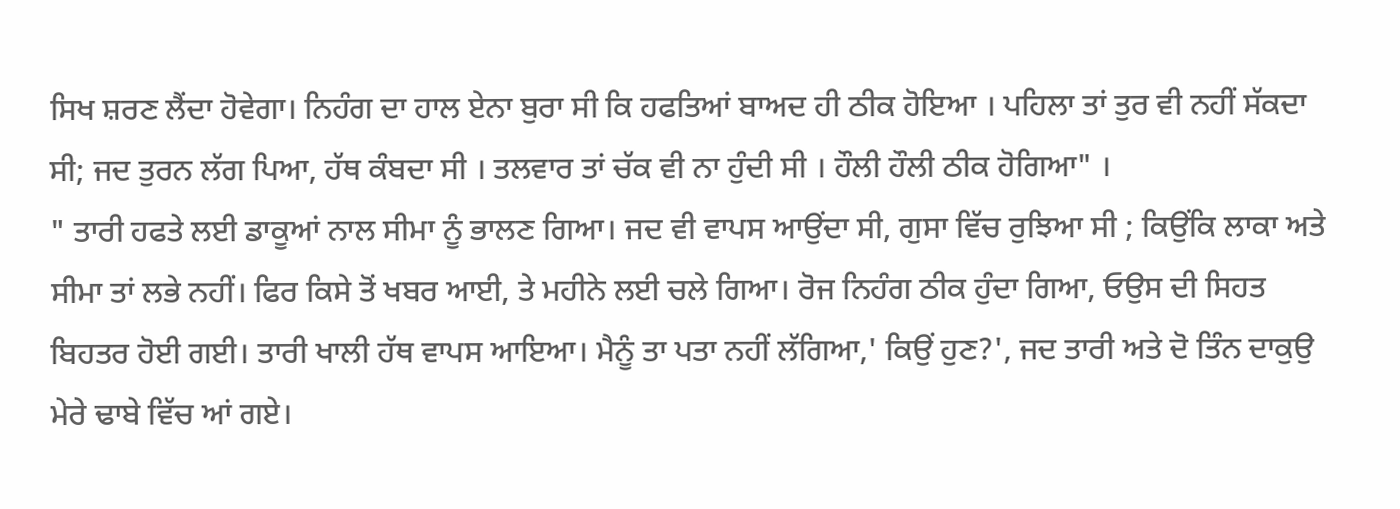ਸਿਖ ਸ਼ਰਣ ਲੈਂਦਾ ਹੋਵੇਗਾ। ਨਿਹੰਗ ਦਾ ਹਾਲ ਏਨਾ ਬੁਰਾ ਸੀ ਕਿ ਹਫਤਿਆਂ ਬਾਅਦ ਹੀ ਠੀਕ ਹੋਇਆ । ਪਹਿਲਾ ਤਾਂ ਤੁਰ ਵੀ ਨਹੀਂ ਸੱਕਦਾ ਸੀ; ਜਦ ਤੁਰਨ ਲੱਗ ਪਿਆ, ਹੱਥ ਕੰਬਦਾ ਸੀ । ਤਲਵਾਰ ਤਾਂ ਚੱਕ ਵੀ ਨਾ ਹੁੰਦੀ ਸੀ । ਹੌਲੀ ਹੌਲੀ ਠੀਕ ਹੋਗਿਆ" ।
" ਤਾਰੀ ਹਫਤੇ ਲਈ ਡਾਕੂਆਂ ਨਾਲ ਸੀਮਾ ਨੂੰ ਭਾਲਣ ਗਿਆ। ਜਦ ਵੀ ਵਾਪਸ ਆਉਂਦਾ ਸੀ, ਗੁਸਾ ਵਿੱਚ ਰੁਝਿਆ ਸੀ ; ਕਿਉਂਕਿ ਲਾਕਾ ਅਤੇ ਸੀਮਾ ਤਾਂ ਲਭੇ ਨਹੀਂ। ਫਿਰ ਕਿਸੇ ਤੋਂ ਖਬਰ ਆਈ, ਤੇ ਮਹੀਨੇ ਲਈ ਚਲੇ ਗਿਆ। ਰੋਜ ਨਿਹੰਗ ਠੀਕ ਹੁੰਦਾ ਗਿਆ, ਓਉਸ ਦੀ ਸਿਹਤ ਬਿਹਤਰ ਹੋਈ ਗਈ। ਤਾਰੀ ਖਾਲੀ ਹੱਥ ਵਾਪਸ ਆਇਆ। ਮੈਨੂੰ ਤਾ ਪਤਾ ਨਹੀਂ ਲੱਗਿਆ,' ਕਿਉਂ ਹੁਣ?', ਜਦ ਤਾਰੀ ਅਤੇ ਦੋ ਤਿੰਨ ਦਾਕੁਉ ਮੇਰੇ ਢਾਬੇ ਵਿੱਚ ਆਂ ਗਏ।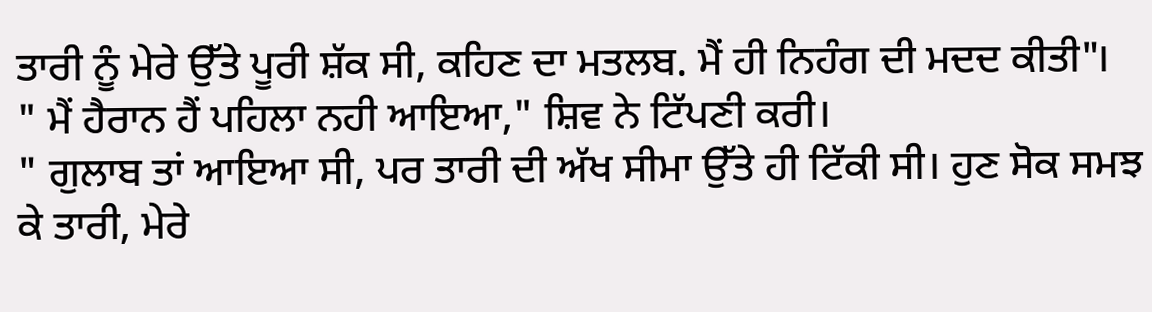ਤਾਰੀ ਨੂੰ ਮੇਰੇ ਉੱਤੇ ਪੂਰੀ ਸ਼ੱਕ ਸੀ, ਕਹਿਣ ਦਾ ਮਤਲਬ. ਮੈਂ ਹੀ ਨਿਹੰਗ ਦੀ ਮਦਦ ਕੀਤੀ"।
" ਮੈਂ ਹੈਰਾਨ ਹੈਂ ਪਹਿਲਾ ਨਹੀ ਆਇਆ," ਸ਼ਿਵ ਨੇ ਟਿੱਪਣੀ ਕਰੀ।
" ਗੁਲਾਬ ਤਾਂ ਆਇਆ ਸੀ, ਪਰ ਤਾਰੀ ਦੀ ਅੱਖ ਸੀਮਾ ਉੱਤੇ ਹੀ ਟਿੱਕੀ ਸੀ। ਹੁਣ ਸੋਕ ਸਮਝ ਕੇ ਤਾਰੀ, ਮੇਰੇ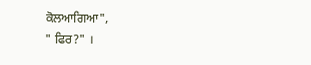ਕੋਲਆਗਿਆ",
" ਫਿਰ?" ।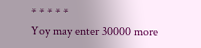* * * * *
Yoy may enter 30000 more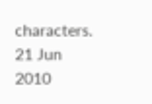characters.
21 Jun 2010